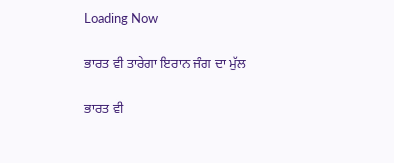Loading Now

ਭਾਰਤ ਵੀ ਤਾਰੇਗਾ ਇਰਾਨ ਜੰਗ ਦਾ ਮੁੱਲ

ਭਾਰਤ ਵੀ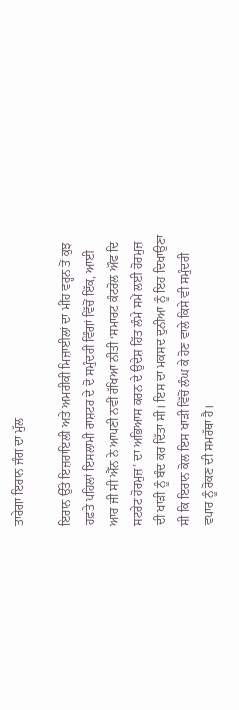ਤਾਰੇਗਾ ਇਰਾਨ ਜੰਗ ਦਾ ਮੁੱਲ

ਇਰਾਨ ਉੱਤੇ ਇਜ਼ਰਾਇਲੀ ਅਤੇ ਅਮਰੀਕੀ ਮਿਜ਼ਾਈਲਾਂ ਦਾ ਮੀਂਹ ਵਰ੍ਹਨ ਤੋਂ ਕੁਝ ਹਫ਼ਤੇ ਪਹਿਲਾਂ ਇਸਲਾਮੀ ਰਾਸ਼ਟਰ ਦੇ ਦੋ ਸਮੁੰਦਰੀ ਵਿੰਗਾਂ ਵਿੱਚੋਂ ਇੱਕ, ਆਈ ਆਰ ਜੀ ਸੀ ਐੱਨ ਨੇ ਆਪਣੀ ਨਵੀਂ ਰੱਖਿਆ ਨੀਤੀ ‘ਸਮਾਰਟ ਕੰਟਰੋਲ ਔਫ ਦਿ ਸਟਰੇਟ ਹੋਰਮੁਜ਼’ ਦਾ ਅਭਿਆਸ ਕਰਨ ਦੇ ਉਦੇਸ਼ ਹਿੱਤ ਲੰਮੇ ਸਮੇਂ ਲਈ ਹੋਰਮੁਜ਼ ਦੀ ਖਾੜੀ ਨੂੰ ਬੰਦ ਕਰ ਦਿੱਤਾ ਸੀ। ਇਸ ਦਾ ਮਕਸਦ ਦੁਨੀਆ ਨੂੰ ਇਹ ਦਿਖਾਉਣਾ ਸੀ ਕਿ ਇਰਾਨ ਕੋਲ ਇਸ ਖਾੜੀ ਵਿੱਚੋਂ ਲੰਘ ਕੇ ਹੋਣ ਵਾਲੇ ਕਿਸੇ ਵੀ ਸਮੁੰਦਰੀ ਵਪਾਰ ਨੂੰ ਰੋਕਣ ਦੀ ਸਮਰੱਥਾ ਹੈ।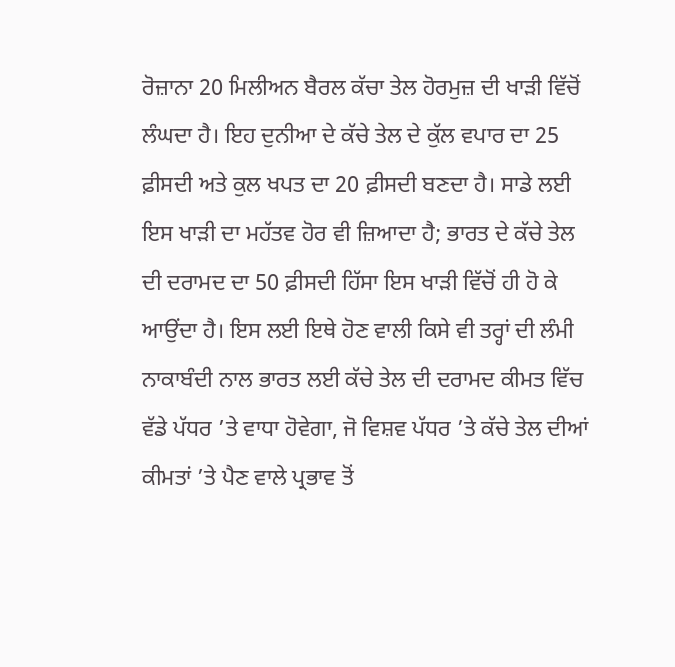ਰੋਜ਼ਾਨਾ 20 ਮਿਲੀਅਨ ਬੈਰਲ ਕੱਚਾ ਤੇਲ ਹੋਰਮੁਜ਼ ਦੀ ਖਾੜੀ ਵਿੱਚੋਂ ਲੰਘਦਾ ਹੈ। ਇਹ ਦੁਨੀਆ ਦੇ ਕੱਚੇ ਤੇਲ ਦੇ ਕੁੱਲ ਵਪਾਰ ਦਾ 25 ਫ਼ੀਸਦੀ ਅਤੇ ਕੁਲ ਖਪਤ ਦਾ 20 ਫ਼ੀਸਦੀ ਬਣਦਾ ਹੈ। ਸਾਡੇ ਲਈ ਇਸ ਖਾੜੀ ਦਾ ਮਹੱਤਵ ਹੋਰ ਵੀ ਜ਼ਿਆਦਾ ਹੈ; ਭਾਰਤ ਦੇ ਕੱਚੇ ਤੇਲ ਦੀ ਦਰਾਮਦ ਦਾ 50 ਫ਼ੀਸਦੀ ਹਿੱਸਾ ਇਸ ਖਾੜੀ ਵਿੱਚੋਂ ਹੀ ਹੋ ਕੇ ਆਉਂਦਾ ਹੈ। ਇਸ ਲਈ ਇਥੇ ਹੋਣ ਵਾਲੀ ਕਿਸੇ ਵੀ ਤਰ੍ਹਾਂ ਦੀ ਲੰਮੀ ਨਾਕਾਬੰਦੀ ਨਾਲ ਭਾਰਤ ਲਈ ਕੱਚੇ ਤੇਲ ਦੀ ਦਰਾਮਦ ਕੀਮਤ ਵਿੱਚ ਵੱਡੇ ਪੱਧਰ ’ਤੇ ਵਾਧਾ ਹੋਵੇਗਾ, ਜੋ ਵਿਸ਼ਵ ਪੱਧਰ ’ਤੇ ਕੱਚੇ ਤੇਲ ਦੀਆਂ ਕੀਮਤਾਂ ’ਤੇ ਪੈਣ ਵਾਲੇ ਪ੍ਰਭਾਵ ਤੋਂ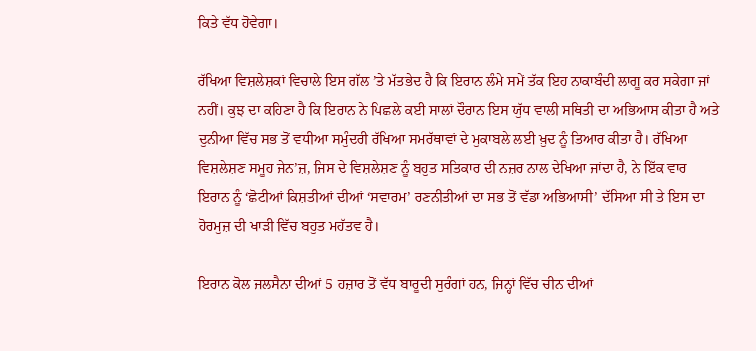ਕਿਤੇ ਵੱਧ ਹੋਵੇਗਾ।

ਰੱਖਿਆ ਵਿਸ਼ਲੇਸ਼ਕਾਂ ਵਿਚਾਲੇ ਇਸ ਗੱਲ ’ਤੇ ਮੱਤਭੇਦ ਹੈ ਕਿ ਇਰਾਨ ਲੰਮੇ ਸਮੇਂ ਤੱਕ ਇਹ ਨਾਕਾਬੰਦੀ ਲਾਗੂ ਕਰ ਸਕੇਗਾ ਜਾਂ ਨਹੀਂ। ਕੁਝ ਦਾ ਕਹਿਣਾ ਹੈ ਕਿ ਇਰਾਨ ਨੇ ਪਿਛਲੇ ਕਈ ਸਾਲਾਂ ਦੌਰਾਨ ਇਸ ਯੁੱਧ ਵਾਲੀ ਸਥਿਤੀ ਦਾ ਅਭਿਆਸ ਕੀਤਾ ਹੈ ਅਤੇ ਦੁਨੀਆ ਵਿੱਚ ਸਭ ਤੋਂ ਵਧੀਆ ਸਮੁੰਦਰੀ ਰੱਖਿਆ ਸਮਰੱਥਾਵਾਂ ਦੇ ਮੁਕਾਬਲੇ ਲਈ ਖ਼ੁਦ ਨੂੰ ਤਿਆਰ ਕੀਤਾ ਹੈ। ਰੱਖਿਆ ਵਿਸ਼ਲੇਸ਼ਣ ਸਮੂਹ ਜੇਨ’ਜ਼, ਜਿਸ ਦੇ ਵਿਸ਼ਲੇਸ਼ਣ ਨੂੰ ਬਹੁਤ ਸਤਿਕਾਰ ਦੀ ਨਜ਼ਰ ਨਾਲ ਦੇਖਿਆ ਜਾਂਦਾ ਹੈ, ਨੇ ਇੱਕ ਵਾਰ ਇਰਾਨ ਨੂੰ ‘ਛੋਟੀਆਂ ਕਿਸ਼ਤੀਆਂ ਦੀਆਂ ‘ਸਵਾਰਮ’ ਰਣਨੀਤੀਆਂ ਦਾ ਸਭ ਤੋਂ ਵੱਡਾ ਅਭਿਆਸੀ’ ਦੱਸਿਆ ਸੀ ਤੇ ਇਸ ਦਾ ਹੋਰਮੁਜ਼ ਦੀ ਖਾੜੀ ਵਿੱਚ ਬਹੁਤ ਮਹੱਤਵ ਹੈ।

ਇਰਾਨ ਕੋਲ ਜਲਸੈਨਾ ਦੀਆਂ 5 ਹਜ਼ਾਰ ਤੋਂ ਵੱਧ ਬਾਰੂਦੀ ਸੁਰੰਗਾਂ ਹਨ, ਜਿਨ੍ਹਾਂ ਵਿੱਚ ਚੀਨ ਦੀਆਂ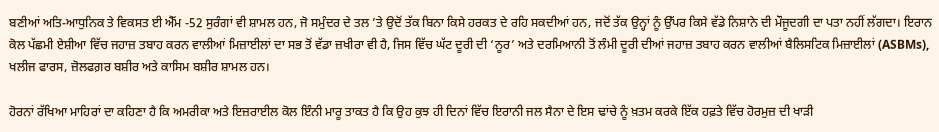ਬਣੀਆਂ ਅਤਿ-ਆਧੁਨਿਕ ਤੇ ਵਿਕਸਤ ਈ ਐੱਮ -52 ਸੁਰੰਗਾਂ ਵੀ ਸ਼ਾਮਲ ਹਨ, ਜੋ ਸਮੁੰਦਰ ਦੇ ਤਲ ’ਤੇ ਉਦੋਂ ਤੱਕ ਬਿਨਾ ਕਿਸੇ ਹਰਕਤ ਦੇ ਰਹਿ ਸਕਦੀਆਂ ਹਨ, ਜਦੋਂ ਤੱਕ ਉਨ੍ਹਾਂ ਨੂੰ ਉੱਪਰ ਕਿਸੇ ਵੱਡੇ ਨਿਸ਼ਾਨੇ ਦੀ ਮੌਜੂਦਗੀ ਦਾ ਪਤਾ ਨਹੀਂ ਲੱਗਦਾ। ਇਰਾਨ ਕੋਲ ਪੱਛਮੀ ਏਸ਼ੀਆ ਵਿੱਚ ਜਹਾਜ਼ ਤਬਾਹ ਕਰਨ ਵਾਲੀਆਂ ਮਿਜ਼ਾਈਲਾਂ ਦਾ ਸਭ ਤੋਂ ਵੱਡਾ ਜ਼ਖੀਰਾ ਵੀ ਹੈ, ਜਿਸ ਵਿੱਚ ਘੱਟ ਦੂਰੀ ਦੀ ‘ਨੂਰ’ ਅਤੇ ਦਰਮਿਆਨੀ ਤੋਂ ਲੰਮੀ ਦੂਰੀ ਦੀਆਂ ਜਹਾਜ਼ ਤਬਾਹ ਕਰਨ ਵਾਲੀਆਂ ਬੈਲਿਸਟਿਕ ਮਿਜ਼ਾਈਲਾਂ (ASBMs), ਖਲੀਜ ਫਾਰਸ, ਜ਼ੋਲਫਗ਼ਰ ਬਸ਼ੀਰ ਅਤੇ ਕਾਸਿਮ ਬਸ਼ੀਰ ਸ਼ਾਮਲ ਹਨ।

ਹੋਰਨਾਂ ਰੱਖਿਆ ਮਾਹਿਰਾਂ ਦਾ ਕਹਿਣਾ ਹੈ ਕਿ ਅਮਰੀਕਾ ਅਤੇ ਇਜ਼ਰਾਈਲ ਕੋਲ ਇੰਨੀ ਮਾਰੂ ਤਾਕਤ ਹੈ ਕਿ ਉਹ ਕੁਝ ਹੀ ਦਿਨਾਂ ਵਿੱਚ ਇਰਾਨੀ ਜਲ ਸੈਨਾ ਦੇ ਇਸ ਢਾਂਚੇ ਨੂੰ ਖ਼ਤਮ ਕਰਕੇ ਇੱਕ ਹਫ਼ਤੇ ਵਿੱਚ ਹੋਰਮੁਜ਼ ਦੀ ਖਾੜੀ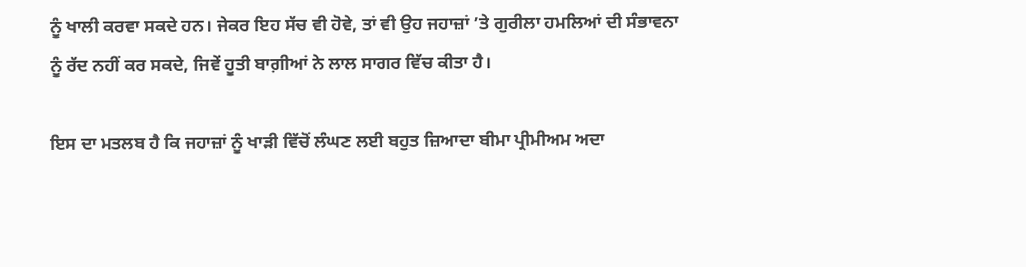ਨੂੰ ਖਾਲੀ ਕਰਵਾ ਸਕਦੇ ਹਨ। ਜੇਕਰ ਇਹ ਸੱਚ ਵੀ ਹੋਵੇ, ਤਾਂ ਵੀ ਉਹ ਜਹਾਜ਼ਾਂ ’ਤੇ ਗੁਰੀਲਾ ਹਮਲਿਆਂ ਦੀ ਸੰਭਾਵਨਾ ਨੂੰ ਰੱਦ ਨਹੀਂ ਕਰ ਸਕਦੇ, ਜਿਵੇਂ ਹੂਤੀ ਬਾਗ਼ੀਆਂ ਨੇ ਲਾਲ ਸਾਗਰ ਵਿੱਚ ਕੀਤਾ ਹੈ।

ਇਸ ਦਾ ਮਤਲਬ ਹੈ ਕਿ ਜਹਾਜ਼ਾਂ ਨੂੰ ਖਾੜੀ ਵਿੱਚੋਂ ਲੰਘਣ ਲਈ ਬਹੁਤ ਜ਼ਿਆਦਾ ਬੀਮਾ ਪ੍ਰੀਮੀਅਮ ਅਦਾ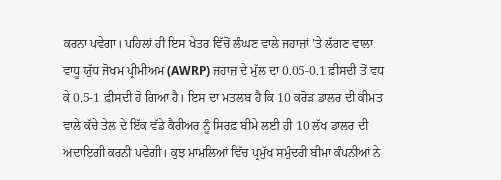ਕਰਨਾ ਪਵੇਗਾ। ਪਹਿਲਾਂ ਹੀ ਇਸ ਖੇਤਰ ਵਿੱਚੋਂ ਲੰਘਣ ਵਾਲੇ ਜਹਾਜ਼ਾਂ ’ਤੇ ਲੱਗਣ ਵਾਲਾ ਵਾਧੂ ਯੁੱਧ ਜੋਖਮ ਪ੍ਰੀਮੀਅਮ (AWRP) ਜਹਾਜ਼ ਦੇ ਮੁੱਲ ਦਾ 0.05-0.1 ਫ਼ੀਸਦੀ ਤੋਂ ਵਧ ਕੇ 0.5-1 ਫ਼ੀਸਦੀ ਹੋ ਗਿਆ ਹੈ। ਇਸ ਦਾ ਮਤਲਬ ਹੈ ਕਿ 10 ਕਰੋੜ ਡਾਲਰ ਦੀ ਕੀਮਤ ਵਾਲੇ ਕੱਚੇ ਤੇਲ ਦੇ ਇੱਕ ਵੱਡੇ ਕੈਰੀਅਰ ਨੂੰ ਸਿਰਫ਼ ਬੀਮੇ ਲਈ ਹੀ 10 ਲੱਖ ਡਾਲਰ ਦੀ ਅਦਾਇਗੀ ਕਰਨੀ ਪਵੇਗੀ। ਕੁਝ ਮਾਮਲਿਆਂ ਵਿੱਚ ਪ੍ਰਮੁੱਖ ਸਮੁੰਦਰੀ ਬੀਮਾ ਕੰਪਨੀਆਂ ਨੇ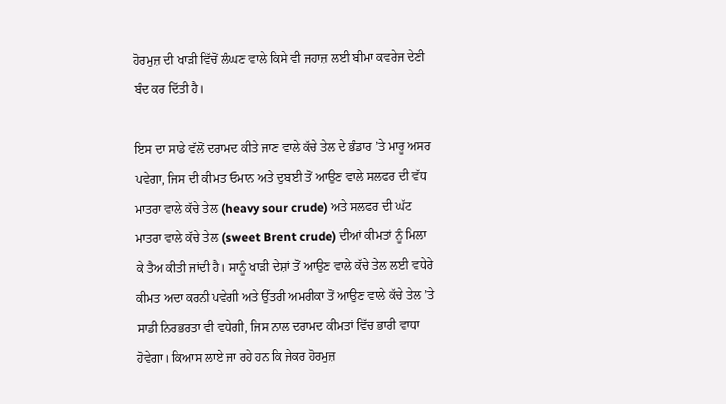ਹੋਰਮੁਜ਼ ਦੀ ਖਾੜੀ ਵਿੱਚੋਂ ਲੰਘਣ ਵਾਲੇ ਕਿਸੇ ਵੀ ਜਹਾਜ਼ ਲਈ ਬੀਮਾ ਕਵਰੇਜ ਦੇਣੀ ਬੰਦ ਕਰ ਦਿੱਤੀ ਹੈ।

ਇਸ ਦਾ ਸਾਡੇ ਵੱਲੋਂ ਦਰਾਮਦ ਕੀਤੇ ਜਾਣ ਵਾਲੇ ਕੱਚੇ ਤੇਲ ਦੇ ਭੰਡਾਰ ’ਤੇ ਮਾਰੂ ਅਸਰ ਪਵੇਗਾ, ਜਿਸ ਦੀ ਕੀਮਤ ਓਮਾਨ ਅਤੇ ਦੁਬਈ ਤੋਂ ਆਉਣ ਵਾਲੇ ਸਲਫਰ ਦੀ ਵੱਧ ਮਾਤਰਾ ਵਾਲੇ ਕੱਚੇ ਤੇਲ (heavy sour crude) ਅਤੇ ਸਲਫਰ ਦੀ ਘੱਟ ਮਾਤਰਾ ਵਾਲੇ ਕੱਚੇ ਤੇਲ (sweet Brent crude) ਦੀਆਂ ਕੀਮਤਾਂ ਨੂੰ ਮਿਲਾ ਕੇ ਤੈਅ ਕੀਤੀ ਜਾਂਦੀ ਹੈ। ਸਾਨੂੰ ਖਾੜੀ ਦੇਸ਼ਾਂ ਤੋਂ ਆਉਣ ਵਾਲੇ ਕੱਚੇ ਤੇਲ ਲਈ ਵਧੇਰੇ ਕੀਮਤ ਅਦਾ ਕਰਨੀ ਪਵੇਗੀ ਅਤੇ ਉੱਤਰੀ ਅਮਰੀਕਾ ਤੋਂ ਆਉਣ ਵਾਲੇ ਕੱਚੇ ਤੇਲ ’ਤੇ ਸਾਡੀ ਨਿਰਭਰਤਾ ਵੀ ਵਧੇਗੀ, ਜਿਸ ਨਾਲ ਦਰਾਮਦ ਕੀਮਤਾਂ ਵਿੱਚ ਭਾਰੀ ਵਾਧਾ ਹੋਵੇਗਾ। ਕਿਆਸ ਲਾਏ ਜਾ ਰਹੇ ਹਨ ਕਿ ਜੇਕਰ ਹੋਰਮੁਜ਼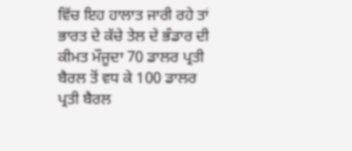ਵਿੱਚ ਇਹ ਹਾਲਾਤ ਜਾਰੀ ਰਹੇ ਤਾਂ ਭਾਰਤ ਦੇ ਕੱਚੇ ਤੇਲ ਦੇ ਭੰਡਾਰ ਦੀ ਕੀਮਤ ਮੌਜੂਦਾ 70 ਡਾਲਰ ਪ੍ਰਤੀ ਬੈਰਲ ਤੋਂ ਵਧ ਕੇ 100 ਡਾਲਰ ਪ੍ਰਤੀ ਬੈਰਲ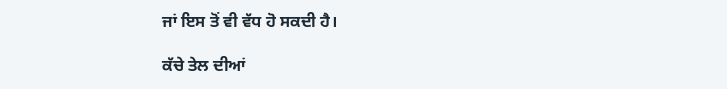ਜਾਂ ਇਸ ਤੋਂ ਵੀ ਵੱਧ ਹੋ ਸਕਦੀ ਹੈ।

ਕੱਚੇ ਤੇਲ ਦੀਆਂ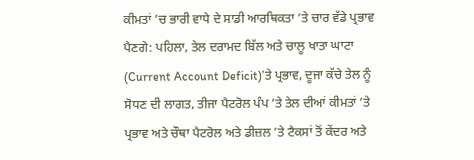ਕੀਮਤਾਂ ’ਚ ਭਾਰੀ ਵਾਧੇ ਦੇ ਸਾਡੀ ਆਰਥਿਕਤਾ ’ਤੇ ਚਾਰ ਵੱਡੇ ਪ੍ਰਭਾਵ ਪੈਣਗੇ: ਪਹਿਲਾ, ਤੇਲ ਦਰਾਮਦ ਬਿੱਲ ਅਤੇ ਚਾਲੂ ਖਾਤਾ ਘਾਟਾ (Current Account Deficit)’ਤੇ ਪ੍ਰਭਾਵ, ਦੂਜਾ ਕੱਚੇ ਤੇਲ ਨੂੰ ਸੋਧਣ ਦੀ ਲਾਗਤ, ਤੀਜਾ ਪੈਟਰੋਲ ਪੰਪ ’ਤੇ ਤੇਲ ਦੀਆਂ ਕੀਮਤਾਂ ’ਤੇ ਪ੍ਰਭਾਵ ਅਤੇ ਚੌਥਾ ਪੈਟਰੋਲ ਅਤੇ ਡੀਜ਼ਲ ’ਤੇ ਟੈਕਸਾਂ ਤੋਂ ਕੇਂਦਰ ਅਤੇ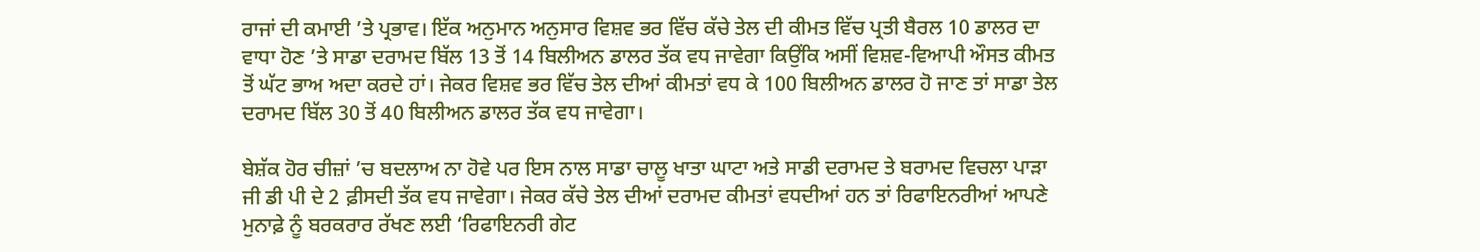ਰਾਜਾਂ ਦੀ ਕਮਾਈ ’ਤੇ ਪ੍ਰਭਾਵ। ਇੱਕ ਅਨੁਮਾਨ ਅਨੁਸਾਰ ਵਿਸ਼ਵ ਭਰ ਵਿੱਚ ਕੱਚੇ ਤੇਲ ਦੀ ਕੀਮਤ ਵਿੱਚ ਪ੍ਰਤੀ ਬੈਰਲ 10 ਡਾਲਰ ਦਾ ਵਾਧਾ ਹੋਣ ’ਤੇ ਸਾਡਾ ਦਰਾਮਦ ਬਿੱਲ 13 ਤੋਂ 14 ਬਿਲੀਅਨ ਡਾਲਰ ਤੱਕ ਵਧ ਜਾਵੇਗਾ ਕਿਉਂਕਿ ਅਸੀਂ ਵਿਸ਼ਵ-ਵਿਆਪੀ ਔਸਤ ਕੀਮਤ ਤੋਂ ਘੱਟ ਭਾਅ ਅਦਾ ਕਰਦੇ ਹਾਂ। ਜੇਕਰ ਵਿਸ਼ਵ ਭਰ ਵਿੱਚ ਤੇਲ ਦੀਆਂ ਕੀਮਤਾਂ ਵਧ ਕੇ 100 ਬਿਲੀਅਨ ਡਾਲਰ ਹੋ ਜਾਣ ਤਾਂ ਸਾਡਾ ਤੇਲ ਦਰਾਮਦ ਬਿੱਲ 30 ਤੋਂ 40 ਬਿਲੀਅਨ ਡਾਲਰ ਤੱਕ ਵਧ ਜਾਵੇਗਾ।

ਬੇਸ਼ੱਕ ਹੋਰ ਚੀਜ਼ਾਂ ’ਚ ਬਦਲਾਅ ਨਾ ਹੋਵੇ ਪਰ ਇਸ ਨਾਲ ਸਾਡਾ ਚਾਲੂ ਖਾਤਾ ਘਾਟਾ ਅਤੇ ਸਾਡੀ ਦਰਾਮਦ ਤੇ ਬਰਾਮਦ ਵਿਚਲਾ ਪਾੜਾ ਜੀ ਡੀ ਪੀ ਦੇ 2 ਫ਼ੀਸਦੀ ਤੱਕ ਵਧ ਜਾਵੇਗਾ। ਜੇਕਰ ਕੱਚੇ ਤੇਲ ਦੀਆਂ ਦਰਾਮਦ ਕੀਮਤਾਂ ਵਧਦੀਆਂ ਹਨ ਤਾਂ ਰਿਫਾਇਨਰੀਆਂ ਆਪਣੇ ਮੁਨਾਫ਼ੇ ਨੂੰ ਬਰਕਰਾਰ ਰੱਖਣ ਲਈ ‘ਰਿਫਾਇਨਰੀ ਗੇਟ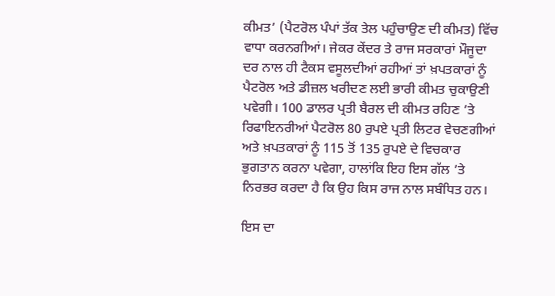ਕੀਮਤ’ (ਪੈਟਰੋਲ ਪੰਪਾਂ ਤੱਕ ਤੇਲ ਪਹੁੰਚਾਉਣ ਦੀ ਕੀਮਤ) ਵਿੱਚ ਵਾਧਾ ਕਰਨਗੀਆਂ। ਜੇਕਰ ਕੇਂਦਰ ਤੇ ਰਾਜ ਸਰਕਾਰਾਂ ਮੌਜੂਦਾ ਦਰ ਨਾਲ ਹੀ ਟੈਕਸ ਵਸੂਲਦੀਆਂ ਰਹੀਆਂ ਤਾਂ ਖ਼ਪਤਕਾਰਾਂ ਨੂੰ ਪੈਟਰੋਲ ਅਤੇ ਡੀਜ਼ਲ ਖਰੀਦਣ ਲਈ ਭਾਰੀ ਕੀਮਤ ਚੁਕਾਉਣੀ ਪਵੇਗੀ। 100 ਡਾਲਰ ਪ੍ਰਤੀ ਬੈਰਲ ਦੀ ਕੀਮਤ ਰਹਿਣ ’ਤੇ ਰਿਫਾਇਨਰੀਆਂ ਪੈਟਰੋਲ 80 ਰੁਪਏ ਪ੍ਰਤੀ ਲਿਟਰ ਵੇਚਣਗੀਆਂ ਅਤੇ ਖ਼ਪਤਕਾਰਾਂ ਨੂੰ 115 ਤੋਂ 135 ਰੁਪਏ ਦੇ ਵਿਚਕਾਰ ਭੁਗਤਾਨ ਕਰਨਾ ਪਵੇਗਾ, ਹਾਲਾਂਕਿ ਇਹ ਇਸ ਗੱਲ ’ਤੇ ਨਿਰਭਰ ਕਰਦਾ ਹੈ ਕਿ ਉਹ ਕਿਸ ਰਾਜ ਨਾਲ ਸਬੰਧਿਤ ਹਨ।

ਇਸ ਦਾ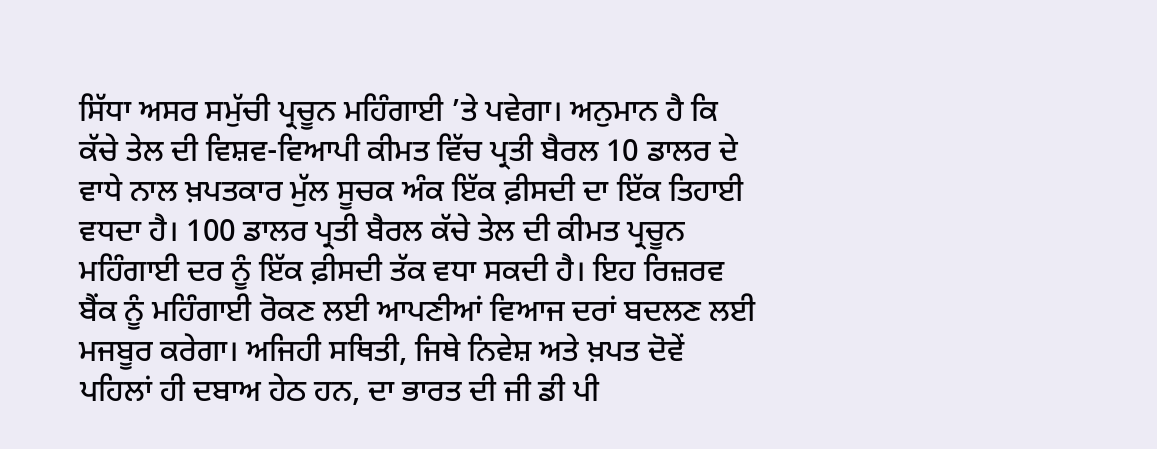ਸਿੱਧਾ ਅਸਰ ਸਮੁੱਚੀ ਪ੍ਰਚੂਨ ਮਹਿੰਗਾਈ ’ਤੇ ਪਵੇਗਾ। ਅਨੁਮਾਨ ਹੈ ਕਿ ਕੱਚੇ ਤੇਲ ਦੀ ਵਿਸ਼ਵ-ਵਿਆਪੀ ਕੀਮਤ ਵਿੱਚ ਪ੍ਰਤੀ ਬੈਰਲ 10 ਡਾਲਰ ਦੇ ਵਾਧੇ ਨਾਲ ਖ਼ਪਤਕਾਰ ਮੁੱਲ ਸੂਚਕ ਅੰਕ ਇੱਕ ਫ਼ੀਸਦੀ ਦਾ ਇੱਕ ਤਿਹਾਈ ਵਧਦਾ ਹੈ। 100 ਡਾਲਰ ਪ੍ਰਤੀ ਬੈਰਲ ਕੱਚੇ ਤੇਲ ਦੀ ਕੀਮਤ ਪ੍ਰਚੂਨ ਮਹਿੰਗਾਈ ਦਰ ਨੂੰ ਇੱਕ ਫ਼ੀਸਦੀ ਤੱਕ ਵਧਾ ਸਕਦੀ ਹੈ। ਇਹ ਰਿਜ਼ਰਵ ਬੈਂਕ ਨੂੰ ਮਹਿੰਗਾਈ ਰੋਕਣ ਲਈ ਆਪਣੀਆਂ ਵਿਆਜ ਦਰਾਂ ਬਦਲਣ ਲਈ ਮਜਬੂਰ ਕਰੇਗਾ। ਅਜਿਹੀ ਸਥਿਤੀ, ਜਿਥੇ ਨਿਵੇਸ਼ ਅਤੇ ਖ਼ਪਤ ਦੋਵੇਂ ਪਹਿਲਾਂ ਹੀ ਦਬਾਅ ਹੇਠ ਹਨ, ਦਾ ਭਾਰਤ ਦੀ ਜੀ ਡੀ ਪੀ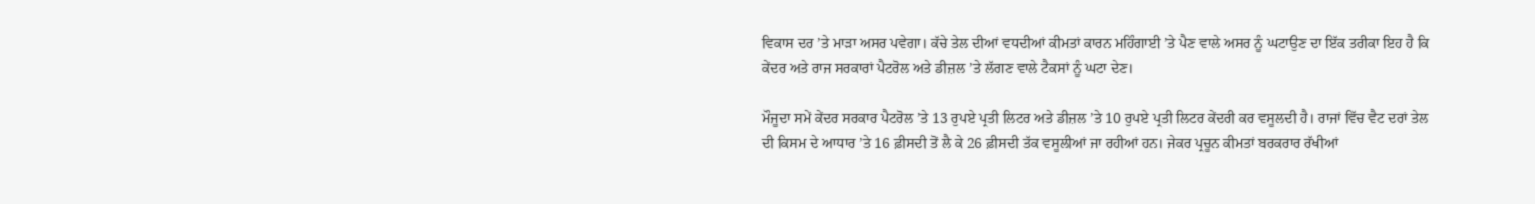ਵਿਕਾਸ ਦਰ ’ਤੇ ਮਾੜਾ ਅਸਰ ਪਵੇਗਾ। ਕੱਚੇ ਤੇਲ ਦੀਆਂ ਵਧਦੀਆਂ ਕੀਮਤਾਂ ਕਾਰਨ ਮਹਿੰਗਾਈ ’ਤੇ ਪੈਣ ਵਾਲੇ ਅਸਰ ਨੂੰ ਘਟਾਉਣ ਦਾ ਇੱਕ ਤਰੀਕਾ ਇਹ ਹੈ ਕਿ ਕੇਂਦਰ ਅਤੇ ਰਾਜ ਸਰਕਾਰਾਂ ਪੈਟਰੋਲ ਅਤੇ ਡੀਜ਼ਲ ’ਤੇ ਲੱਗਣ ਵਾਲੇ ਟੈਕਸਾਂ ਨੂੰ ਘਟਾ ਦੇਣ।

ਮੌਜੂਦਾ ਸਮੇਂ ਕੇਂਦਰ ਸਰਕਾਰ ਪੈਟਰੋਲ ’ਤੇ 13 ਰੁਪਏ ਪ੍ਰਤੀ ਲਿਟਰ ਅਤੇ ਡੀਜ਼ਲ ’ਤੇ 10 ਰੁਪਏ ਪ੍ਰਤੀ ਲਿਟਰ ਕੇਂਦਰੀ ਕਰ ਵਸੂਲਦੀ ਹੈ। ਰਾਜਾਂ ਵਿੱਚ ਵੈਟ ਦਰਾਂ ਤੇਲ ਦੀ ਕਿਸਮ ਦੇ ਆਧਾਰ ’ਤੇ 16 ਫ਼ੀਸਦੀ ਤੋਂ ਲੈ ਕੇ 26 ਫ਼ੀਸਦੀ ਤੱਕ ਵਸੂਲੀਆਂ ਜਾ ਰਹੀਆਂ ਹਨ। ਜੇਕਰ ਪ੍ਰਚੂਨ ਕੀਮਤਾਂ ਬਰਕਰਾਰ ਰੱਖੀਆਂ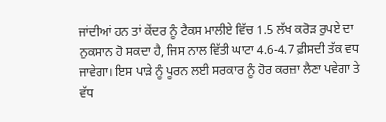ਜਾਂਦੀਆਂ ਹਨ ਤਾਂ ਕੇਂਦਰ ਨੂੰ ਟੈਕਸ ਮਾਲੀਏ ਵਿੱਚ 1.5 ਲੱਖ ਕਰੋੜ ਰੁਪਏ ਦਾ ਨੁਕਸਾਨ ਹੋ ਸਕਦਾ ਹੈ, ਜਿਸ ਨਾਲ ਵਿੱਤੀ ਘਾਟਾ 4.6-4.7 ਫ਼ੀਸਦੀ ਤੱਕ ਵਧ ਜਾਵੇਗਾ। ਇਸ ਪਾੜੇ ਨੂੰ ਪੂਰਨ ਲਈ ਸਰਕਾਰ ਨੂੰ ਹੋਰ ਕਰਜ਼ਾ ਲੈਣਾ ਪਵੇਗਾ ਤੇ ਵੱਧ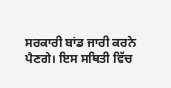ਸਰਕਾਰੀ ਬਾਂਡ ਜਾਰੀ ਕਰਨੇ ਪੈਣਗੇ। ਇਸ ਸਥਿਤੀ ਵਿੱਚ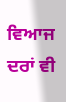ਵਿਆਜ ਦਰਾਂ ਵੀ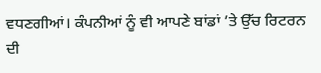ਵਧਣਗੀਆਂ। ਕੰਪਨੀਆਂ ਨੂੰ ਵੀ ਆਪਣੇ ਬਾਂਡਾਂ ’ਤੇ ਉੱਚ ਰਿਟਰਨ ਦੀ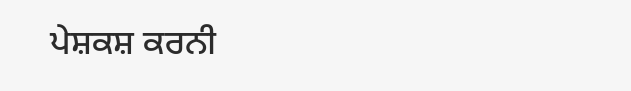ਪੇਸ਼ਕਸ਼ ਕਰਨੀ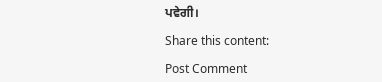ਪਵੇਗੀ।

Share this content:

Post Comment